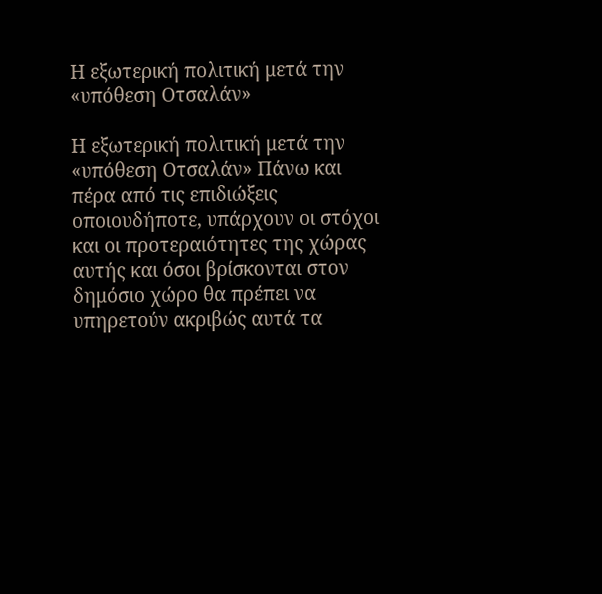Η εξωτερική πολιτική μετά την «υπόθεση Οτσαλάν»

Η εξωτερική πολιτική μετά την «υπόθεση Οτσαλάν» Πάνω και πέρα από τις επιδιώξεις οποιουδήποτε, υπάρχουν οι στόχοι και οι προτεραιότητες της χώρας αυτής και όσοι βρίσκονται στον δημόσιο χώρο θα πρέπει να υπηρετούν ακριβώς αυτά τα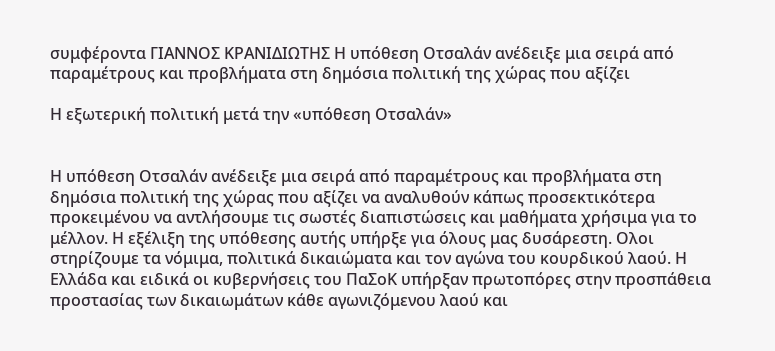συμφέροντα ΓΙΑΝΝΟΣ ΚΡΑΝΙΔΙΩΤΗΣ Η υπόθεση Οτσαλάν ανέδειξε μια σειρά από παραμέτρους και προβλήματα στη δημόσια πολιτική της χώρας που αξίζει

Η εξωτερική πολιτική μετά την «υπόθεση Οτσαλάν»


Η υπόθεση Οτσαλάν ανέδειξε μια σειρά από παραμέτρους και προβλήματα στη δημόσια πολιτική της χώρας που αξίζει να αναλυθούν κάπως προσεκτικότερα προκειμένου να αντλήσουμε τις σωστές διαπιστώσεις και μαθήματα χρήσιμα για το μέλλον. Η εξέλιξη της υπόθεσης αυτής υπήρξε για όλους μας δυσάρεστη. Ολοι στηρίζουμε τα νόμιμα, πολιτικά δικαιώματα και τον αγώνα του κουρδικού λαού. Η Ελλάδα και ειδικά οι κυβερνήσεις του ΠαΣοΚ υπήρξαν πρωτοπόρες στην προσπάθεια προστασίας των δικαιωμάτων κάθε αγωνιζόμενου λαού και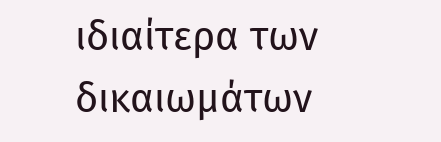ιδιαίτερα των δικαιωμάτων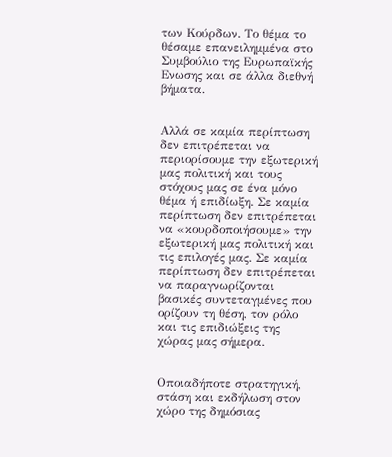των Κούρδων. Το θέμα το θέσαμε επανειλημμένα στο Συμβούλιο της Ευρωπαϊκής Ενωσης και σε άλλα διεθνή βήματα.


Αλλά σε καμία περίπτωση δεν επιτρέπεται να περιορίσουμε την εξωτερική μας πολιτική και τους στόχους μας σε ένα μόνο θέμα ή επιδίωξη. Σε καμία περίπτωση δεν επιτρέπεται να «κουρδοποιήσουμε» την εξωτερική μας πολιτική και τις επιλογές μας. Σε καμία περίπτωση δεν επιτρέπεται να παραγνωρίζονται βασικές συντεταγμένες που ορίζουν τη θέση, τον ρόλο και τις επιδιώξεις της χώρας μας σήμερα.


Οποιαδήποτε στρατηγική, στάση και εκδήλωση στον χώρο της δημόσιας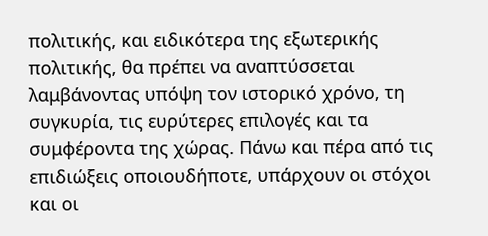πολιτικής, και ειδικότερα της εξωτερικής πολιτικής, θα πρέπει να αναπτύσσεται λαμβάνοντας υπόψη τον ιστορικό χρόνο, τη συγκυρία, τις ευρύτερες επιλογές και τα συμφέροντα της χώρας. Πάνω και πέρα από τις επιδιώξεις οποιουδήποτε, υπάρχουν οι στόχοι και οι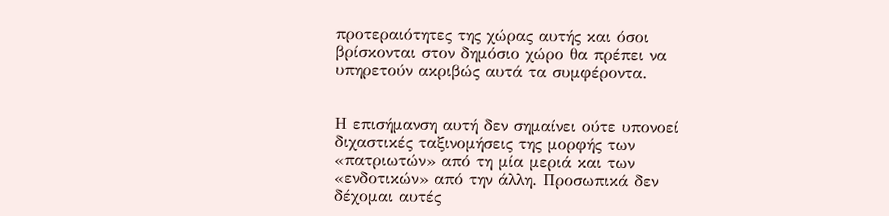προτεραιότητες της χώρας αυτής και όσοι βρίσκονται στον δημόσιο χώρο θα πρέπει να υπηρετούν ακριβώς αυτά τα συμφέροντα.


Η επισήμανση αυτή δεν σημαίνει ούτε υπονοεί διχαστικές ταξινομήσεις της μορφής των «πατριωτών» από τη μία μεριά και των «ενδοτικών» από την άλλη. Προσωπικά δεν δέχομαι αυτές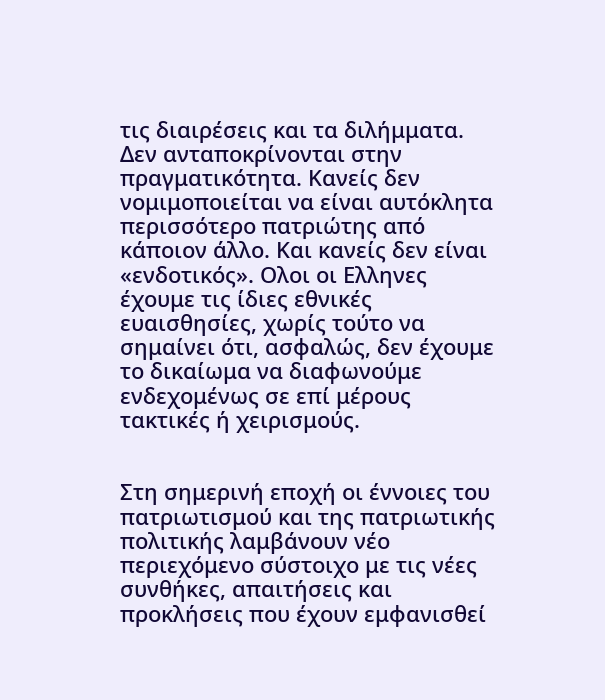τις διαιρέσεις και τα διλήμματα. Δεν ανταποκρίνονται στην πραγματικότητα. Κανείς δεν νομιμοποιείται να είναι αυτόκλητα περισσότερο πατριώτης από κάποιον άλλο. Και κανείς δεν είναι «ενδοτικός». Ολοι οι Ελληνες έχουμε τις ίδιες εθνικές ευαισθησίες, χωρίς τούτο να σημαίνει ότι, ασφαλώς, δεν έχουμε το δικαίωμα να διαφωνούμε ενδεχομένως σε επί μέρους τακτικές ή χειρισμούς.


Στη σημερινή εποχή οι έννοιες του πατριωτισμού και της πατριωτικής πολιτικής λαμβάνουν νέο περιεχόμενο σύστοιχο με τις νέες συνθήκες, απαιτήσεις και προκλήσεις που έχουν εμφανισθεί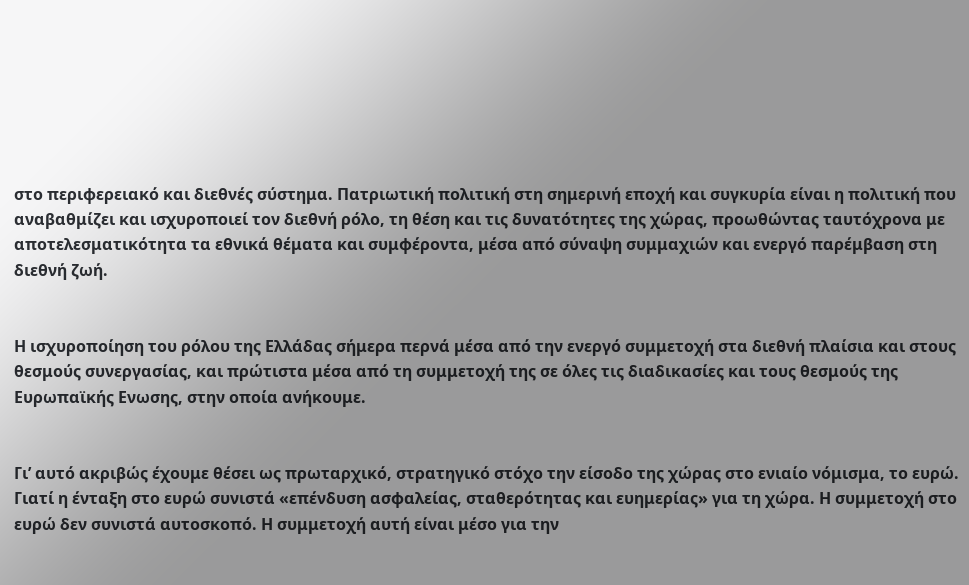στο περιφερειακό και διεθνές σύστημα. Πατριωτική πολιτική στη σημερινή εποχή και συγκυρία είναι η πολιτική που αναβαθμίζει και ισχυροποιεί τον διεθνή ρόλο, τη θέση και τις δυνατότητες της χώρας, προωθώντας ταυτόχρονα με αποτελεσματικότητα τα εθνικά θέματα και συμφέροντα, μέσα από σύναψη συμμαχιών και ενεργό παρέμβαση στη διεθνή ζωή.


Η ισχυροποίηση του ρόλου της Ελλάδας σήμερα περνά μέσα από την ενεργό συμμετοχή στα διεθνή πλαίσια και στους θεσμούς συνεργασίας, και πρώτιστα μέσα από τη συμμετοχή της σε όλες τις διαδικασίες και τους θεσμούς της Ευρωπαϊκής Ενωσης, στην οποία ανήκουμε.


Γι’ αυτό ακριβώς έχουμε θέσει ως πρωταρχικό, στρατηγικό στόχο την είσοδο της χώρας στο ενιαίο νόμισμα, το ευρώ. Γιατί η ένταξη στο ευρώ συνιστά «επένδυση ασφαλείας, σταθερότητας και ευημερίας» για τη χώρα. Η συμμετοχή στο ευρώ δεν συνιστά αυτοσκοπό. Η συμμετοχή αυτή είναι μέσο για την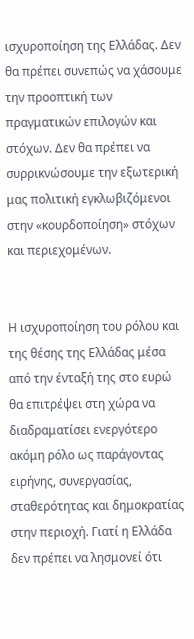ισχυροποίηση της Ελλάδας. Δεν θα πρέπει συνεπώς να χάσουμε την προοπτική των πραγματικών επιλογών και στόχων. Δεν θα πρέπει να συρρικνώσουμε την εξωτερική μας πολιτική εγκλωβιζόμενοι στην «κουρδοποίηση» στόχων και περιεχομένων.


Η ισχυροποίηση του ρόλου και της θέσης της Ελλάδας μέσα από την ένταξή της στο ευρώ θα επιτρέψει στη χώρα να διαδραματίσει ενεργότερο ακόμη ρόλο ως παράγοντας ειρήνης, συνεργασίας, σταθερότητας και δημοκρατίας στην περιοχή. Γιατί η Ελλάδα δεν πρέπει να λησμονεί ότι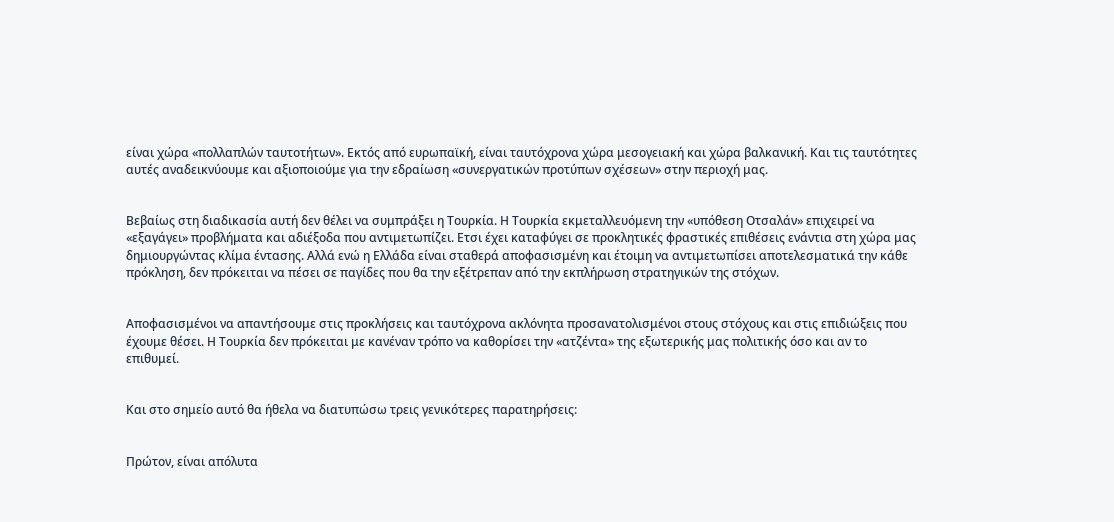είναι χώρα «πολλαπλών ταυτοτήτων». Εκτός από ευρωπαϊκή, είναι ταυτόχρονα χώρα μεσογειακή και χώρα βαλκανική. Και τις ταυτότητες αυτές αναδεικνύουμε και αξιοποιούμε για την εδραίωση «συνεργατικών προτύπων σχέσεων» στην περιοχή μας.


Βεβαίως στη διαδικασία αυτή δεν θέλει να συμπράξει η Τουρκία. Η Τουρκία εκμεταλλευόμενη την «υπόθεση Οτσαλάν» επιχειρεί να «εξαγάγει» προβλήματα και αδιέξοδα που αντιμετωπίζει. Ετσι έχει καταφύγει σε προκλητικές φραστικές επιθέσεις ενάντια στη χώρα μας δημιουργώντας κλίμα έντασης. Αλλά ενώ η Ελλάδα είναι σταθερά αποφασισμένη και έτοιμη να αντιμετωπίσει αποτελεσματικά την κάθε πρόκληση, δεν πρόκειται να πέσει σε παγίδες που θα την εξέτρεπαν από την εκπλήρωση στρατηγικών της στόχων.


Αποφασισμένοι να απαντήσουμε στις προκλήσεις και ταυτόχρονα ακλόνητα προσανατολισμένοι στους στόχους και στις επιδιώξεις που έχουμε θέσει. Η Τουρκία δεν πρόκειται με κανέναν τρόπο να καθορίσει την «ατζέντα» της εξωτερικής μας πολιτικής όσο και αν το επιθυμεί.


Και στο σημείο αυτό θα ήθελα να διατυπώσω τρεις γενικότερες παρατηρήσεις:


Πρώτον, είναι απόλυτα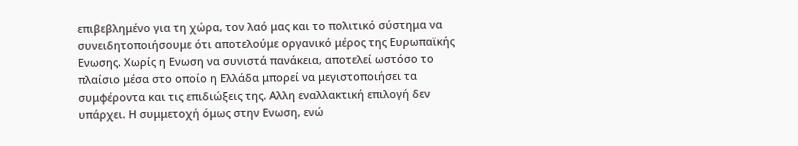επιβεβλημένο για τη χώρα, τον λαό μας και το πολιτικό σύστημα να συνειδητοποιήσουμε ότι αποτελούμε οργανικό μέρος της Ευρωπαϊκής Ενωσης. Χωρίς η Ενωση να συνιστά πανάκεια, αποτελεί ωστόσο το πλαίσιο μέσα στο οποίο η Ελλάδα μπορεί να μεγιστοποιήσει τα συμφέροντα και τις επιδιώξεις της. Αλλη εναλλακτική επιλογή δεν υπάρχει. Η συμμετοχή όμως στην Ενωση, ενώ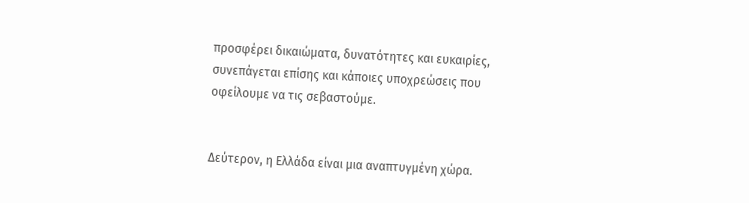προσφέρει δικαιώματα, δυνατότητες και ευκαιρίες, συνεπάγεται επίσης και κάποιες υποχρεώσεις που οφείλουμε να τις σεβαστούμε.


Δεύτερον, η Ελλάδα είναι μια αναπτυγμένη χώρα.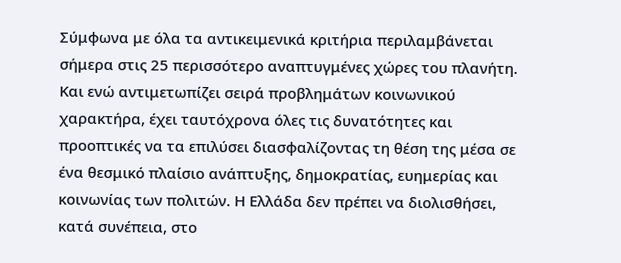Σύμφωνα με όλα τα αντικειμενικά κριτήρια περιλαμβάνεται σήμερα στις 25 περισσότερο αναπτυγμένες χώρες του πλανήτη. Και ενώ αντιμετωπίζει σειρά προβλημάτων κοινωνικού χαρακτήρα, έχει ταυτόχρονα όλες τις δυνατότητες και προοπτικές να τα επιλύσει διασφαλίζοντας τη θέση της μέσα σε ένα θεσμικό πλαίσιο ανάπτυξης, δημοκρατίας, ευημερίας και κοινωνίας των πολιτών. Η Ελλάδα δεν πρέπει να διολισθήσει, κατά συνέπεια, στο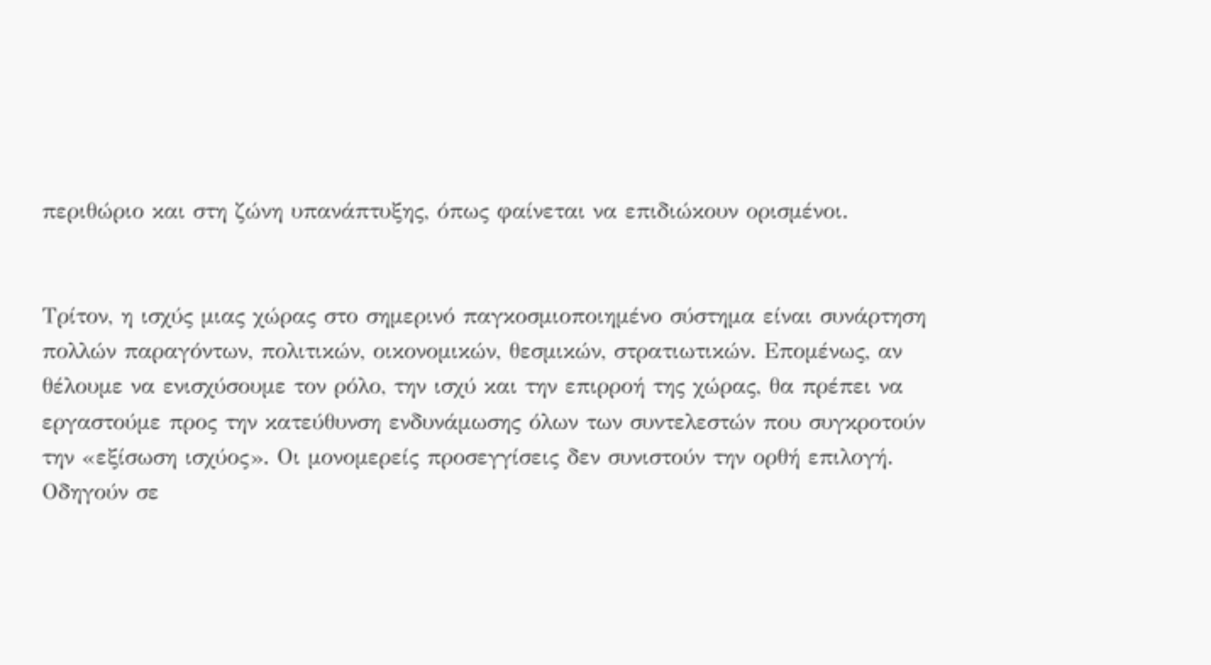περιθώριο και στη ζώνη υπανάπτυξης, όπως φαίνεται να επιδιώκουν ορισμένοι.


Τρίτον, η ισχύς μιας χώρας στο σημερινό παγκοσμιοποιημένο σύστημα είναι συνάρτηση πολλών παραγόντων, πολιτικών, οικονομικών, θεσμικών, στρατιωτικών. Επομένως, αν θέλουμε να ενισχύσουμε τον ρόλο, την ισχύ και την επιρροή της χώρας, θα πρέπει να εργαστούμε προς την κατεύθυνση ενδυνάμωσης όλων των συντελεστών που συγκροτούν την «εξίσωση ισχύος». Οι μονομερείς προσεγγίσεις δεν συνιστούν την ορθή επιλογή. Οδηγούν σε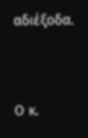αδιέξοδα.


Ο κ.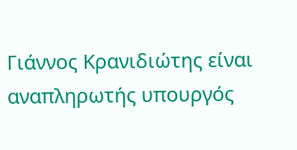Γιάννος Κρανιδιώτης είναι αναπληρωτής υπουργός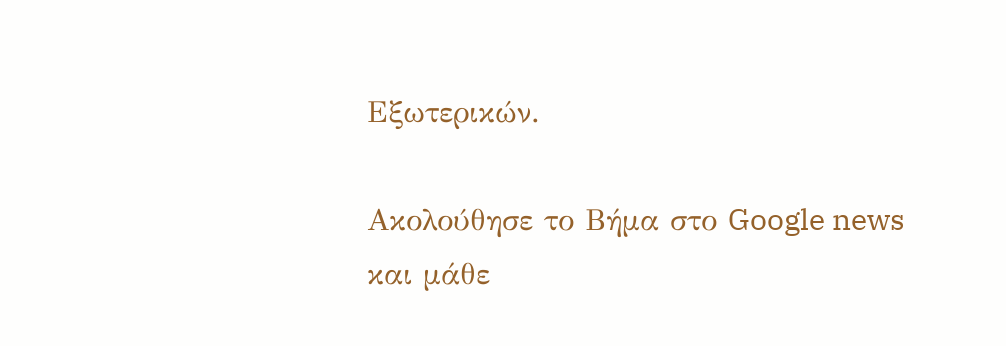Εξωτερικών.

Ακολούθησε το Βήμα στο Google news και μάθε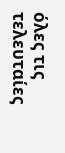όλες τις τελευταίες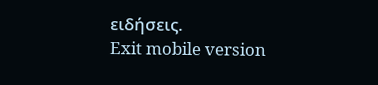ειδήσεις.
Exit mobile version